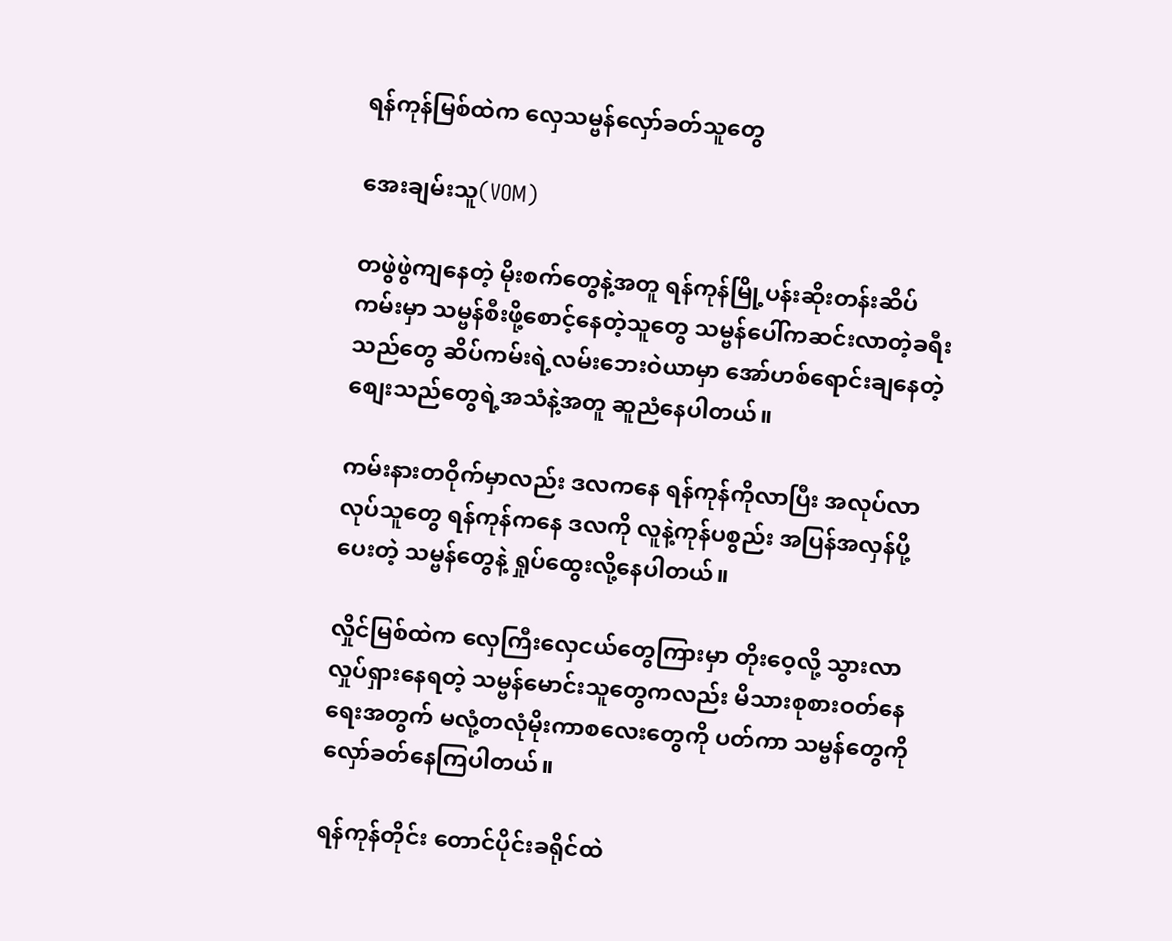ရန်ကုန်မြစ်ထဲက လှေသမ္ဗန်လှော်ခတ်သူတွေ

အေးချမ်းသူ(VOM)

တဖွဲဖွဲကျနေတဲ့ မိုးစက်တွေနဲ့အတူ ရန်ကုန်မြို့ပန်းဆိုးတန်းဆိပ်ကမ်းမှာ သမ္ဗန်စီးဖို့စောင့်နေတဲ့သူတွေ သမ္ဗန်ပေါ်ကဆင်းလာတဲ့ခရီးသည်တွေ ဆိပ်ကမ်းရဲ့လမ်းဘေးဝဲယာမှာ အော်ဟစ်ရောင်းချနေတဲ့ စျေးသည်တွေရဲ့အသံနဲ့အတူ ဆူညံနေပါတယ်။

ကမ်းနားတဝိုက်မှာလည်း ဒလကနေ ရန်ကုန်ကိုလာပြီး အလုပ်လာလုပ်သူတွေ ရန်ကုန်ကနေ ဒလကို လူနဲ့ကုန်ပစွည်း အပြန်အလှန်ပို့ပေးတဲ့ သမ္ဗန်တွေနဲ့ ရှုပ်ထွေးလို့နေပါတယ်။

လှိုင်မြစ်ထဲက လှေကြီးလှေငယ်တွေကြားမှာ တိုးဝေ့လို့ သွားလာလှုပ်ရှားနေရတဲ့ သမ္ဗန်မောင်းသူတွေကလည်း မိသားစုစားဝတ်နေရေးအတွက် မလုံ့တလုံမိုးကာစလေးတွေကို ပတ်ကာ သမ္ဗန်တွေကိုလှော်ခတ်နေကြပါတယ်။

ရန်ကုန်တိုင်း တောင်ပိုင်းခရိုင်ထဲ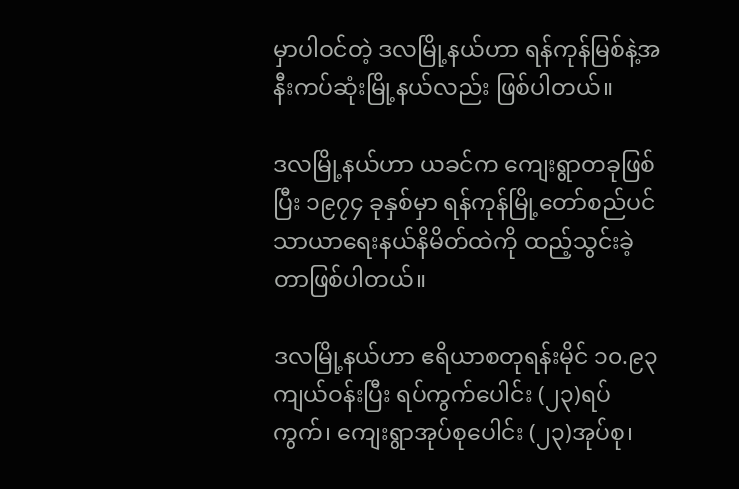မှာပါဝင်တဲ့ ဒလမြို့နယ်ဟာ ရန်ကုန်မြစ်နဲ့အနီးကပ်ဆုံးမြို့နယ်လည်း ဖြစ်ပါတယ်။

ဒလမြို့နယ်ဟာ ယခင်က ကျေးရွာတခုဖြစ်ပြီး ၁၉၇၄ ခုနှစ်မှာ ရန်ကုန်မြို့တော်စည်ပင်သာယာရေးနယ်နိမိတ်ထဲကို ထည့်သွင်းခဲ့တာဖြစ်ပါတယ်။

ဒလမြို့နယ်ဟာ ဧရိယာစတုရန်းမိုင် ၁၀.၉၃ ကျယ်ဝန်းပြီး ရပ်ကွက်ပေါင်း (၂၃)ရပ်ကွက်၊ ကျေးရွာအုပ်စုပေါင်း (၂၃)အုပ်စု၊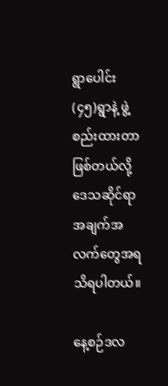ရွာပေါင်း (၄၅)ရွာနဲ့ ဖွဲ့စည်းထားတာဖြစ်တယ်လို့ ဒေသဆိုင်ရာအချက်အလက်တွေအရ သိရပါတယ်။

နေ့စဉ်ဒလ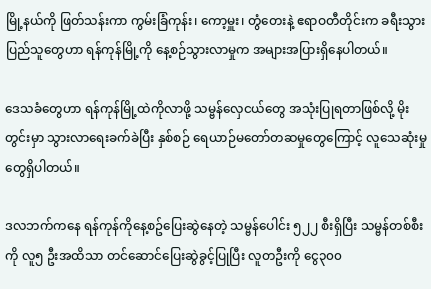မြို့နယ်ကို ဖြတ်သန်းကာ ကွမ်းခြံကုန်း၊ ကော့မှူး၊ တွံတေးနဲ့ ဧရာဝတီတိုင်းက ခရီးသွားပြည်သူတွေဟာ ရန်ကုန်မြို့ကို နေ့စဉ်သွားလာမှုက အများအပြားရှိနေပါတယ်။

ဒေသခံတွေဟာ ရန်ကုန်မြို့ထဲကိုလာဖို့ သမ္ဗန်လှေငယ်တွေ အသုံးပြုရတာဖြစ်လို့ မိုးတွင်းမှာ သွားလာရေးခက်ခဲပြီး နှစ်စဉ် ရေယာဉ်မတော်တဆမှုတွေကြောင့် လူသေဆုံးမှုတွေရှိပါတယ်။

ဒလဘက်ကနေ ရန်ကုန်ကိုနေ့စဥ်ပြေးဆွဲနေတဲ့ သမ္ဗန်ပေါင်း ၅၂၂ စီးရှိပြီး သမ္ဗန်တစ်စီးကို လူ၅ ဦးအထိသာ တင်ဆောင်ပြေးဆွဲခွင့်ပြုပြီး လူတဦးကို ငွေ၃၀၀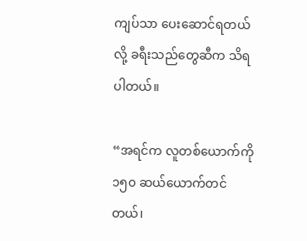ကျပ်သာ ပေးဆောင်ရတယ်လို့ ခရီးသည်တွေဆီက သိရပါတယ်။

“အရင်က လူတစ်ယောက်ကို ၁၅၀ ဆယ်ယောက်တင်တယ်၊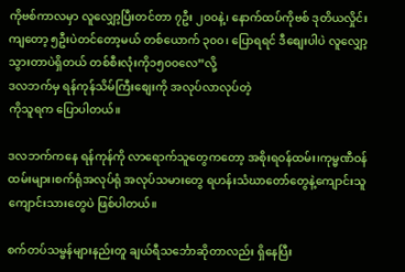ကိုဗစ်ကာလမှာ လူလျှော့ပြီးတင်တာ ၇ဦး ၂၀၀နဲ့၊ နောက်ထပ်ကိုဗစ် ဒုတိယလှိုင်းကျတော့ ၅ဦးပဲတင်တော့မယ် တစ်ယောက် ၃၀၀၊ ပြောရရင် ဒီစျေးပါပဲ လူလျှော့သွားတာပဲရှိတယ် တစ်စီးလုံးကို၁၅၀၀လေ”လို့
ဒလဘက်မှ ရန်ကုန်သိမ်ကြီးစျေးကို အလုပ်လာလုပ်တဲ့
ကိုသူရက ပြောပါတယ်။

ဒလဘက်ကနေ ရန်ကုန်ကို လာရောက်သူတွေကတော့ အစိုးရဝန်ထမ်း၊ကုမ္မဏီဝန်ထမ်းများ၊စက်ရုံအလုပ်ရုံ အလုပ်သမားတွေ ရဟန်းသံဃာတော်တွေနဲ့ကျောင်းသူကျောင်းသားတွေပဲ ဖြစ်ပါတယ်။

စက်တပ်သမ္ဗန်များနည်းတူ ချယ်ရီသင်္ဘောဆိုတာလည်း ရှိနေပြီး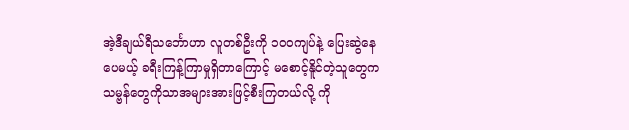အဲ့ဒီချယ်ရီသင်္ဘောဟာ လူတစ်ဦးကို ၁၀၀ကျပ်နဲ့ ပြေးဆွဲနေပေမယ့် ခရီးကြန့်ကြာမှုရှိတာကြောင့် မစောင့်နိူင်တဲ့သူတွေက သမ္ဗန်တွေကိုသာအများအားဖြင့်စီးကြတယ်လို့ ကို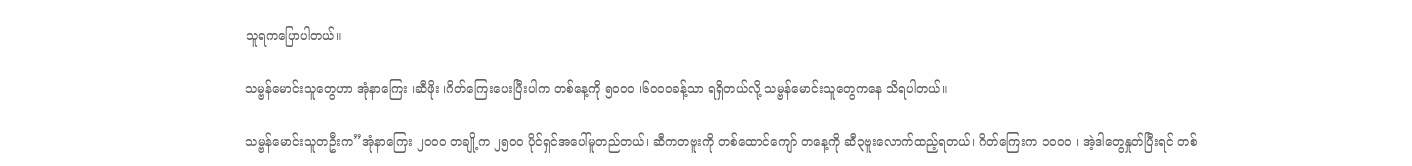သူရကပြောပါတယ်။

သမ္ဗန်မောင်းသူတွေဟာ အုံနာကြေး ၊ဆီဖိုး ၊ဂိတ်ကြေးပေးပြီးပါက တစ်နေ့ကို ၅၀၀၀ ၊၆၀၀၀ခန့်သာ ရရှိတယ်လို့ သမ္ဗန်မောင်းသူတွေကနေ သိရပါတယ်။

သမ္ဗန်မောင်းသူတဦးက”အုံနာကြေး ၂၀၀၀ တချို့က ၂၅၀၀ ပိုင်ရှင်အပေါ်မူတည်တယ်၊ ဆီကတဗူးကို တစ်ထောင်ကျော် တနေ့ကို ဆီ၃ဗူးလောက်ထည့်ရတယ်၊ ဂိတ်ကြေးက ၁၀၀၀ ၊ အဲ့ဒါတွေနှုတ်ပြီးရင် တစ်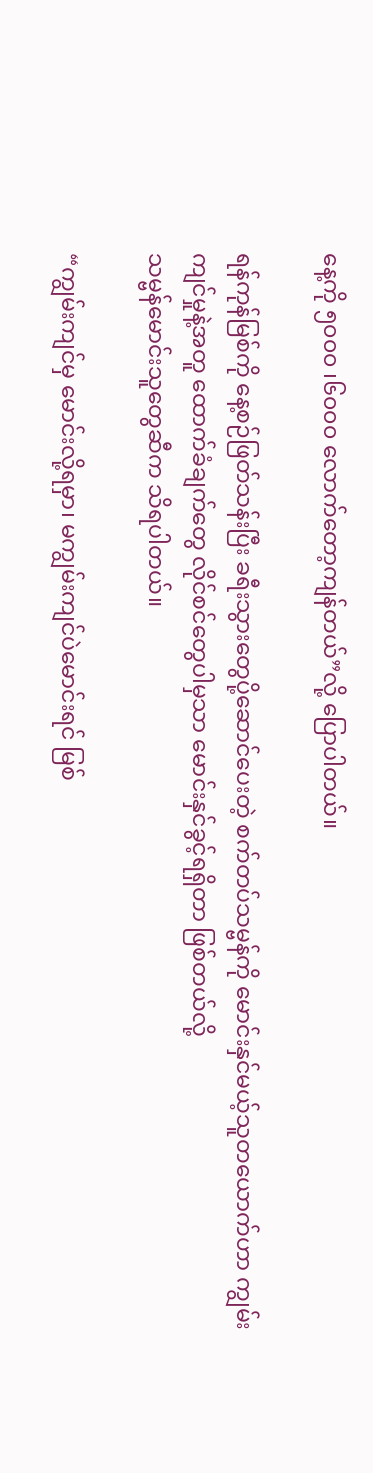နေ့ကို ၅၀၀၀ ၊၆၀၀၀ လောက်တော့ကျန်တယ်”လို့ ပြောပါတယ်။

ရန်ကုန်မြစ်ကို နေ့စဉ်ဖြတ်သန်းပြီး ခရီးသွားတွေပို့ဆောင်ပေးတဲ့ စက်တပ်သမ္ဗန်ကို မောင်းနှင်မယ့်သူတယောက်ဟာ ကျွမ်းကျင်မှုနဲ့အတူ ထောက်ခံချက်တွေ လိုင်စင်တွေပါမှသာ မောင်းနှင်ခွင့်ရရှိတာ ဖြစ်တယ်လို့
သမ္ဗန်မောင်းသူတွေဆီက သိရပါတယ်။

“ကျွမ်းကျင်မှ မောင်းလို့ရမှာ၊ မကျွမ်းကျင်ပဲမောင်းရင် မြစ်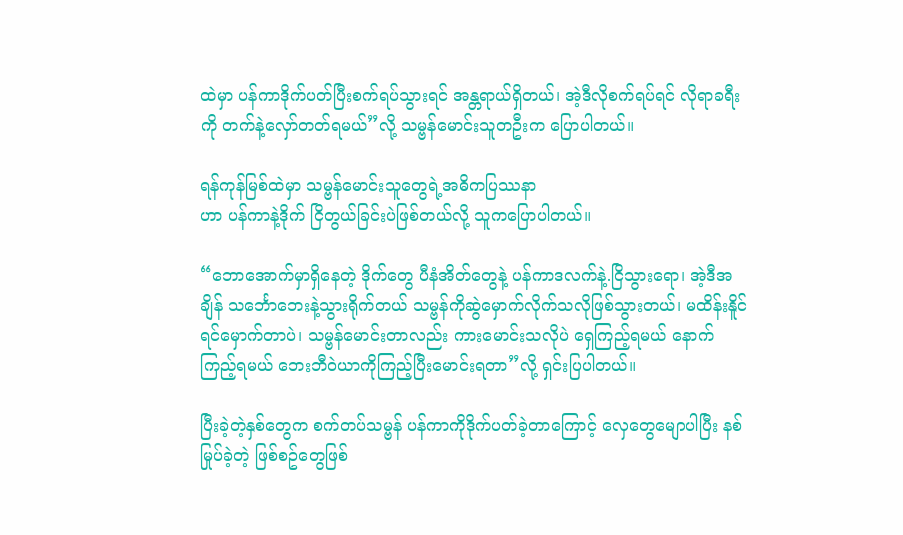ထဲမှာ ပန်ကာဒိုက်ပတ်ပြီးစက်ရပ်သွားရင် အန္တရာယ်ရှိတယ်၊ အဲ့ဒီလိုစက်ရပ်ရင် လိုရာခရီးကို တက်နဲ့လှော်တတ်ရမယ်”လို့ သမ္ဗန်မောင်းသူတဦးက ပြောပါတယ်။

ရန်ကုန်မြစ်ထဲမှာ သမ္ဗန်မောင်းသူတွေရဲ့အဓိကပြဿနာ
ဟာ ပန်ကာနဲ့ဒိုက် ငြိတွယ်ခြင်းပဲဖြစ်တယ်လို့ သူကပြောပါတယ်။

“ဘောအောက်မှာရှိနေတဲ့ ဒိုက်တွေ ပီနံအိတ်တွေနဲ့ ပန်ကာဒလက်နဲ့.ငြိသွားရော၊ အဲ့ဒီအချိန် သင်္ဘောဘေးနဲ့သွားရိုက်တယ် သမ္ဗန်ကိုဆွဲမှောက်လိုက်သလိုဖြစ်သွားတယ်၊ မထိန်းနိူင်ရင်မှောက်တာပဲ၊ သမ္ဗန်မောင်းတာလည်း ကားမောင်းသလိုပဲ ရှေကြည့်ရမယ် နောက်ကြည့်ရမယ် ဘေးဘီဝဲယာကိုကြည့်ပြီးမောင်းရတာ”လို့ ရှင်းပြပါတယ်။

ပြီးခဲ့တဲ့နှစ်တွေက စက်တပ်သမ္ဗန် ပန်ကာကိုဒိုက်ပတ်ခဲ့တာကြောင့် လှေတွေမျောပါပြီး နစ်မြုပ်ခဲ့တဲ့ ဖြစ်စဥ်တွေဖြစ်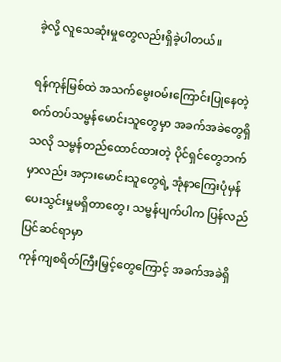ခဲ့လို့ လူသေဆုံးမှုတွေလည်းရှိခဲ့ပါတယ်။

ရန်ကုန်မြစ်ထဲ အသက်မွေးဝမ်းကြောင်းပြုနေတဲ့ စက်တပ်သမ္ဗန်မောင်းသူတွေမှာ အခက်အခဲတွေရှိသလို သမ္ဗန်တည်ထောင်ထားတဲ့ ပိုင်ရှင်တွေဘက်မှာလည်း အငှားမောင်းသူတွေရဲ့ အုံနာကြေးပုံမှန်ပေးသွင်းမှုမရှိတာတွေ၊ သမ္ဗန်ပျက်ပါက ပြန်လည်ပြင်ဆင်ရာမှာ
ကုန်ကျစရိတ်ကြီးမြှင့်တွေကြောင့် အခက်အခဲရှိ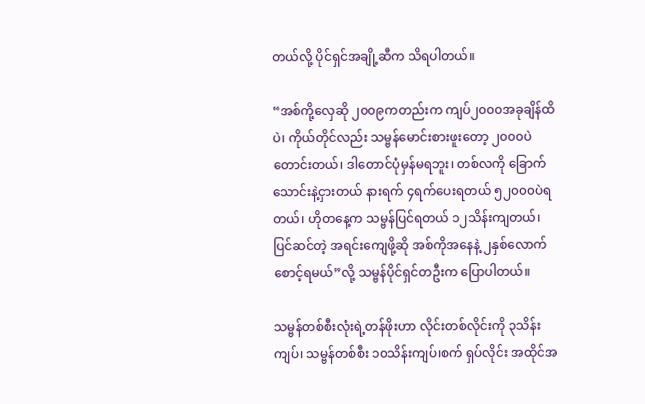တယ်လို့ ပိုင်ရှင်အချို့ဆီက သိရပါတယ်။

“အစ်ကို့လှေဆို ၂၀၀၉ကတည်းက ကျပ်၂၀၀၀အခုချိန်ထိပဲ၊ ကိုယ်တိုင်လည်း သမ္ဗန်မောင်းစားဖူးတော့ ၂၀၀၀ပဲတောင်းတယ်၊ ဒါတောင်ပုံမှန်မရဘူး၊ တစ်လကို ခြောက်သောင်းနဲ့ငှားတယ် နားရက် ၄ရက်ပေးရတယ် ၅၂၀၀၀ပဲရတယ်၊ ဟိုတနေ့က သမ္ဗန်ပြင်ရတယ် ၁၂သိန်းကျတယ်၊ ပြင်ဆင်တဲ့ အရင်းကျေဖို့ဆို အစ်ကိုအနေနဲ့ ၂နှစ်လောက်စောင့်ရမယ်”လို့ သမ္ဗန်ပိုင်ရှင်တဦးက ပြောပါတယ်။

သမ္ဗန်တစ်စီးလုံးရဲ့တန်ဖိုးဟာ လိုင်းတစ်လိုင်းကို ၃သိန်းကျပ်၊ သမ္ဗန်တစ်စီး ၁၀သိန်းကျပ်၊စက် ရှပ်လိုင်း အထိုင်အ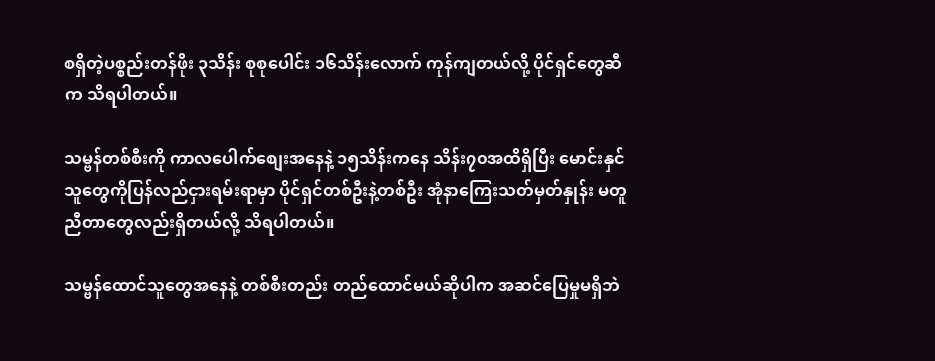စရှိတဲ့ပစ္စည်းတန်ဖိုး ၃သိန်း စုစုပေါင်း ၁၆သိန်းလောက် ကုန်ကျတယ်လို့ ပိုင်ရှင်တွေဆီက သိရပါတယ်။

သမ္ဗန်တစ်စီးကို ကာလပေါက်စျေးအနေနဲ့ ၁၅သိန်းကနေ သိန်း၇၀အထိရှိပြီး မောင်းနှင်သူတွေကိုပြန်လည်ငှားရမ်းရာမှာ ပိုင်ရှင်တစ်ဦးနဲ့တစ်ဦး အုံနာကြေးသတ်မှတ်နှုန်း မတူညီတာတွေလည်းရှိတယ်လို့ သိရပါတယ်။

သမ္ဗန်ထောင်သူတွေအနေနဲ့ တစ်စီးတည်း တည်ထောင်မယ်ဆိုပါက အဆင်ပြေမှုမရှိဘဲ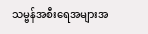သမ္ဗန်အစီးရေအများအ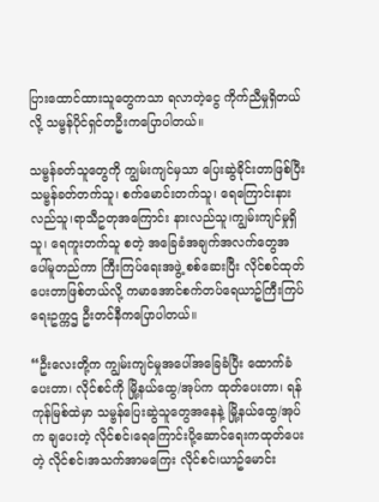ပြားထောင်ထားသူတွေကသာ ရလာတဲ့ငွေ ကိုက်ညီမှုရှိတယ်လို့ သမ္ဗန်ပိုင်ရှင်တဦးကပြောပါတယ်။

သမ္ဗန်ခတ်သူတွေကို ကျွမ်းကျင်မှသာ ပြေးဆွဲခိုင်းတာဖြစ်ပြီး သမ္ဗန်ခတ်တက်သူ၊ စက်မောင်းတက်သူ၊ ရေကြောင်းနားလည်သူ၊ရာသီဥတုအကြောင်း နားလည်သူ၊ကျွမ်းကျင်မှုရှိသူ၊ ရေကူးတက်သူ စတဲ့ အခြေခံအချက်အလက်တွေအပေါ်မူတည်ကာ ကြီးကြပ်ရေးအဖွဲ့ စစ်ဆေးပြီး လိုင်စင်ထုတ်ပေးတာဖြစ်တယ်လို့ ကမာအောင်စက်တပ်ရေယာဥ်ကြီးကြပ်ရေးဥက္ကဌ ဦးတင်နီကပြောပါတယ်။

“ဦးလေးတို့က ကျွမ်းကျင်မှုအပေါ်အခြေခံပြီး ထောက်ခံပေးတာ၊ လိုင်စင်ကို မြို့နယ်ထွေ/အုပ်က ထုတ်ပေးတာ၊ ရန်ကုန်မြစ်ထဲမှာ သမ္ဗန်ပြေးဆွဲသူတွေအနေနဲ့ မြို့နယ်ထွေ/အုပ်က ချပေးတဲ့ လိုင်စင်၊ရေကြောင်းပို့ဆောင်ရေးကထုတ်ပေးတဲ့ လိုင်စင်၊အသက်အာမကြေး လိုင်စင်၊ယာဥ်မောင်း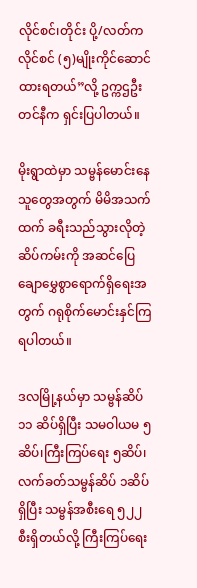လိုင်စင်၊တိုင်း ပို့/လတ်က လိုင်စင် (၅)မျိုးကိုင်ဆောင်ထားရတယ်”လို့ ဥက္ကဌဦးတင်နီက ရှင်းပြပါတယ်။

မိုးရွာထဲမှာ သမ္ဗန်မောင်းနေသူတွေအတွက် မိမိအသက်ထက် ခရီးသည်သွားလိုတဲ့ဆိပ်ကမ်းကို အဆင်ပြေချောမွှေစွာရောက်ရှိရေးအတွက် ဂရုစိုက်မောင်းနှင်ကြရပါတယ်။

ဒလမြို့နယ်မှာ သမ္ဗန်ဆိပ် ၁၁ ဆိပ်ရှိပြီး သမဝါယမ ၅ ဆိပ်၊ကြီးကြပ်ရေး ၅ဆိပ်၊ လက်ခတ်သမ္ဗန်ဆိပ် ၁ဆိပ်ရှိပြီး သမ္ဗန်အစီးရေ ၅၂၂ စီးရှိတယ်လို့ ကြီးကြပ်ရေး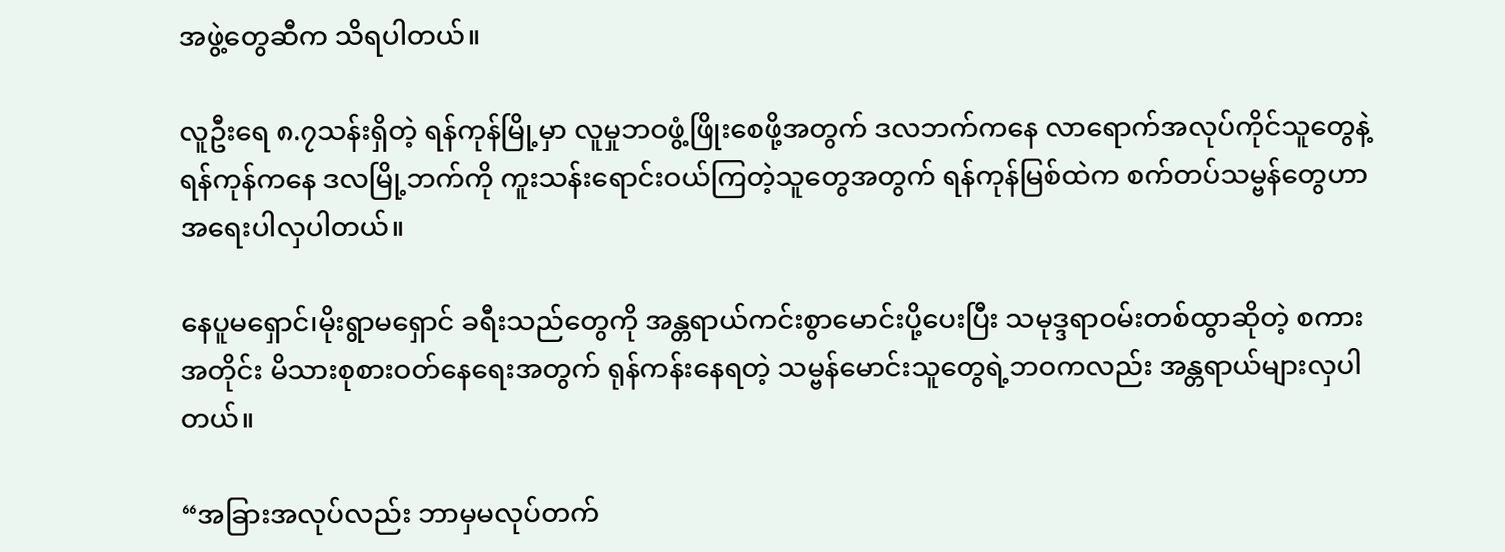အဖွဲ့တွေဆီက သိရပါတယ်။

လူဦးရေ ၈.၇သန်းရှိတဲ့ ရန်ကုန်မြို့မှာ လူမှုဘဝဖွံ့ဖြိုးစေဖို့အတွက် ဒလဘက်ကနေ လာရောက်အလုပ်ကိုင်သူတွေနဲ့ ရန်ကုန်ကနေ ဒလမြို့ဘက်ကို ကူးသန်းရောင်းဝယ်ကြတဲ့သူတွေအတွက် ရန်ကုန်မြစ်ထဲက စက်တပ်သမ္ဗန်တွေဟာ အရေးပါလှပါတယ်။

နေပူမရှောင်၊မိုးရွာမရှောင် ခရီးသည်တွေကို အန္တရာယ်ကင်းစွာမောင်းပို့ပေးပြီး သမုဒ္ဒရာဝမ်းတစ်ထွာဆိုတဲ့ စကားအတိုင်း မိသားစုစားဝတ်နေရေးအတွက် ရုန်ကန်းနေရတဲ့ သမ္ဗန်မောင်းသူတွေရဲ့ဘဝကလည်း အန္တရာယ်များလှပါတယ်။

“အခြားအလုပ်လည်း ဘာမှမလုပ်တက်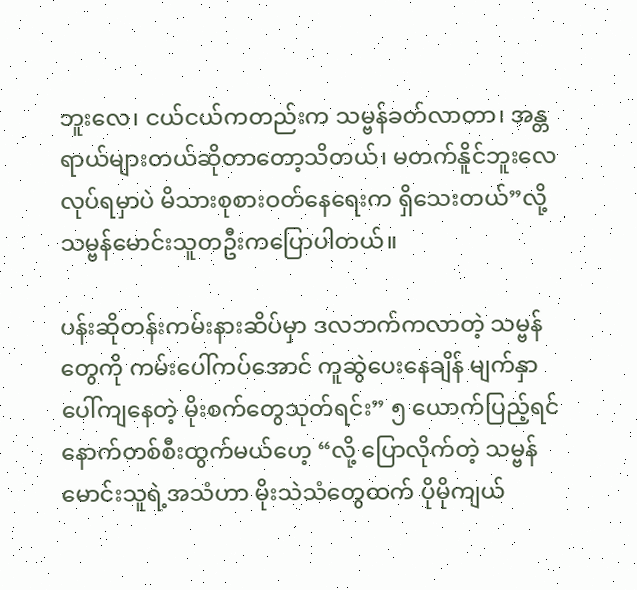ဘူးလေ၊ ငယ်ငယ်ကတည်းက သမ္ဗန်ခတ်လာတာ၊ အန္တရာယ်များတယ်ဆိုတာတော့သိတယ်၊ မတက်နိူင်ဘူးလေ လုပ်ရမှာပဲ မိသားစုစားဝတ်နေရေးက ရှိသေးတယ်”လို့ သမ္ဗန်မောင်းသူတဦးကပြောပါတယ်။

ပန်းဆိုတန်းကမ်းနားဆိပ်မှာ ဒလဘက်ကလာတဲ့ သမ္ဗန်တွေကို ကမ်းပေါ်ကပ်အောင် ကူဆွဲပေးနေချိန် မျက်နှာပေါ်ကျနေတဲ့ မိုးစက်တွေသုတ်ရင်း” ၅ ယောက်ပြည့်ရင် နောက်တစ်စီးထွက်မယ်ဟေ့ “လို့ ပြောလိုက်တဲ့ သမ္ဗန်မောင်းသူရဲ့အသံဟာ မိုးသဲသံတွေထက် ပိုမိုကျယ်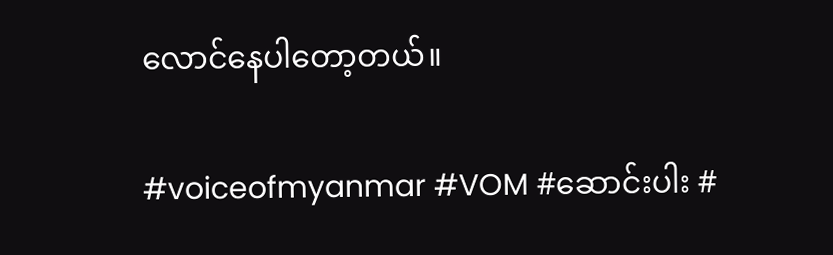လောင်နေပါတော့တယ်။

#voiceofmyanmar #VOM #ဆောင်းပါး #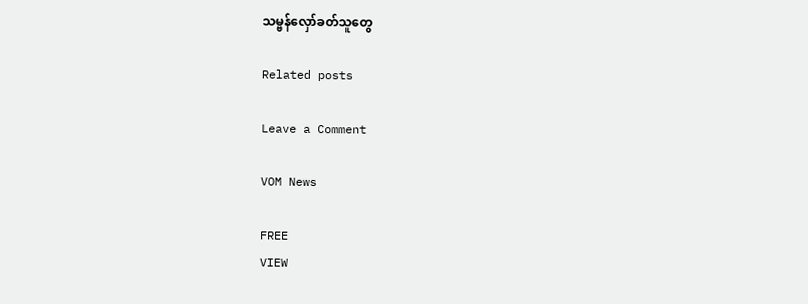သမ္ဗန်လှော်ခတ်သူတွေ

Related posts

Leave a Comment

VOM News

FREE
VIEW